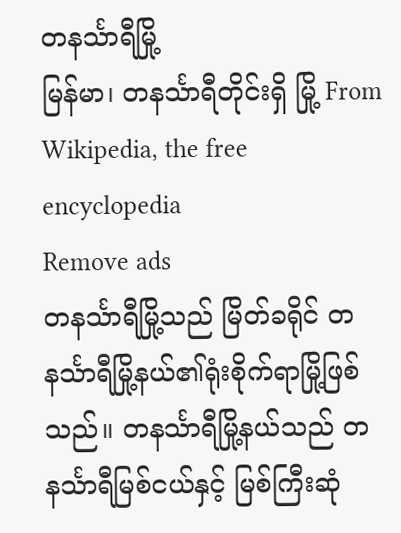တနင်္သာရီမြို့
မြန်မာ၊ တနင်္သာရီတိုင်းရှိ မြို့ From Wikipedia, the free encyclopedia
Remove ads
တနင်္သာရီမြို့သည် မြိတ်ခရိုင် တနင်္သာရီမြို့နယ်၏ရုံးစိုက်ရာမြို့ဖြစ်သည်။ တနင်္သာရီမြို့နယ်သည် တနင်္သာရီမြစ်ငယ်နှင့် မြစ်ကြီးဆုံ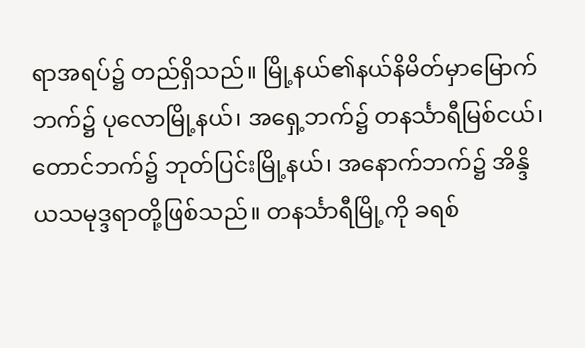ရာအရပ်၌ တည်ရှိသည်။ မြို့နယ်၏နယ်နိမိတ်မှာမြောက်ဘက်၌ ပုလောမြို့နယ်၊ အရှေ့ဘက်၌ တနင်္သာရီမြစ်ငယ်၊ တောင်ဘက်၌ ဘုတ်ပြင်းမြို့နယ်၊ အနောက်ဘက်၌ အိန္ဒိယသမုဒ္ဒရာတို့ဖြစ်သည်။ တနင်္သာရီမြို့ကို ခရစ်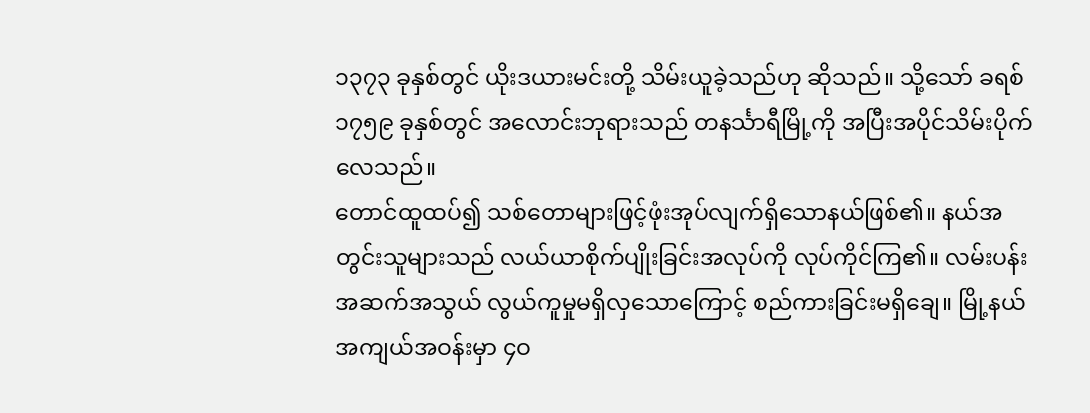၁၃၇၃ ခုနှစ်တွင် ယိုးဒယားမင်းတို့ သိမ်းယူခဲ့သည်ဟု ဆိုသည်။ သို့သော် ခရစ် ၁၇၅၉ ခုနှစ်တွင် အလောင်းဘုရားသည် တနင်္သာရီမြို့ကို အပြီးအပိုင်သိမ်းပိုက်လေသည်။
တောင်ထူထပ်၍ သစ်တောများဖြင့်ဖုံးအုပ်လျက်ရှိသောနယ်ဖြစ်၏။ နယ်အတွင်းသူများသည် လယ်ယာစိုက်ပျိုးခြင်းအလုပ်ကို လုပ်ကိုင်ကြ၏။ လမ်းပန်းအဆက်အသွယ် လွယ်ကူမှုမရှိလှသောကြောင့် စည်ကားခြင်းမရှိချေ။ မြို့နယ် အကျယ်အဝန်းမှာ ၄ဝ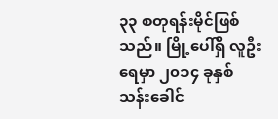၃၃ စတုရန်းမိုင်ဖြစ်သည်။ မြို့ပေါ်ရှိ လူဦးရေမှာ ၂၀၁၄ ခုနှစ် သန်းခေါင်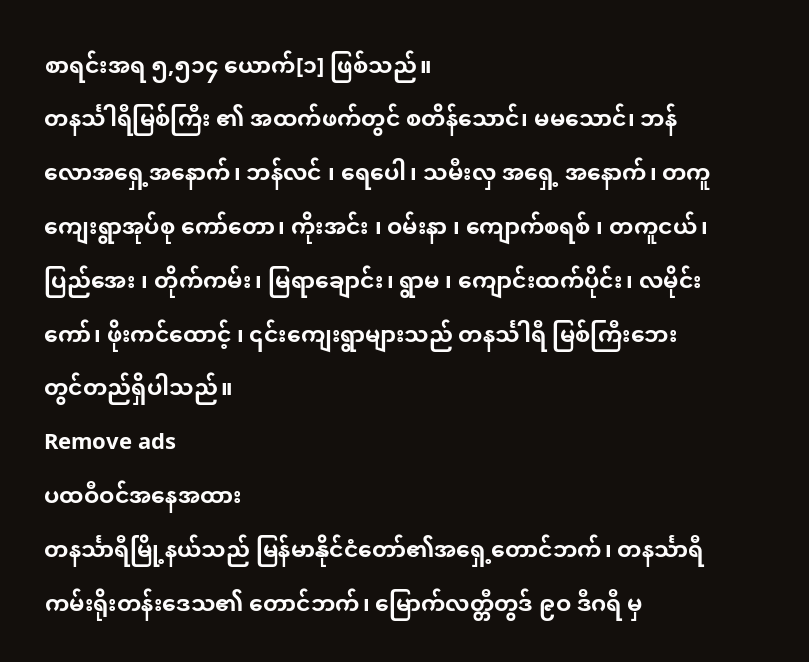စာရင်းအရ ၅,၅၁၄ ယောက်[၁] ဖြစ်သည်။
တနင်္သါရီမြစ်ကြီး ၏ အထက်ဖက်တွင် စတိန်သောင်၊ မမသောင်၊ ဘန်လောအရှေ့အနောက်၊ ဘန်လင် ၊ ရေပေါ၊ သမီးလှ အရှေ့ အနောက်၊ တကူကျေးရွာအုပ်စု ကော်တော၊ ကိုးအင်း ၊ ဝမ်းနာ ၊ ကျောက်စရစ် ၊ တကူငယ်၊ ပြည်အေး ၊ တိုက်ကမ်း၊ မြရာချောင်း၊ ရွာမ ၊ ကျောင်းထက်ပိုင်း၊ လမိုင်းကော်၊ ဖိုးကင်ထောင့် ၊ ၎င်းကျေးရွာများသည် တနင်္သါရီ မြစ်ကြီးဘေးတွင်တည်ရှိပါသည်။
Remove ads
ပထဝီဝင်အနေအထား
တနင်္သာရီမြို့နယ်သည် မြန်မာနိုင်ငံတော်၏အရှေ့တောင်ဘက်၊ တနင်္သာရီကမ်းရိုးတန်းဒေသ၏ တောင်ဘက်၊ မြောက်လတ္တီတွဒ် ၉ဝ ဒီဂရီ မှ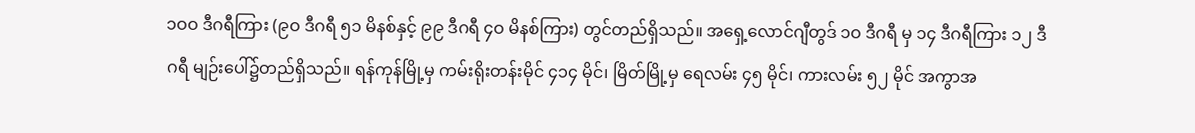၁ဝဝ ဒီဂရီကြား (၉ဝ ဒီဂရီ ၅၁ မိနစ်နှင့် ၉၉ ဒီဂရီ ၄ဝ မိနစ်ကြား) တွင်တည်ရှိသည်။ အရှေ့လောင်ဂျီတွဒ် ၁ဝ ဒီဂရီ မှ ၁၄ ဒီဂရီကြား ၁၂ ဒီဂရီ မျဉ်းပေါ်၌တည်ရှိသည်။ ရန်ကုန်မြို့မှ ကမ်းရိုးတန်းမိုင် ၄၁၄ မိုင်၊ မြိတ်မြို့မှ ရေလမ်း ၄၅ မိုင်၊ ကားလမ်း ၅၂ မိုင် အကွာအ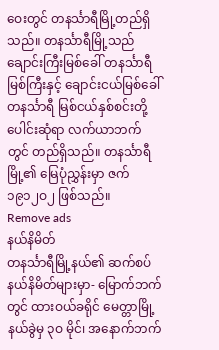ဝေးတွင် တနင်္သာရီမြို့တည်ရှိသည်။ တနင်္သာရီမြို့သည် ချောင်းကြီးမြစ်ခေါ် တနင်္သာရီမြစ်ကြီးနှင့် ချောင်းငယ်မြစ်ခေါ်တနင်္သာရီ မြစ်ငယ်နှစ်စင်းတို့ပေါင်းဆုံရာ လက်ယာဘက်တွင် တည်ရှိသည်။ တနင်္သာရီမြို့၏ မြေပုံညွှန်းမှာ ဇက် ၁၉၁၂ဝ၂ ဖြစ်သည်။
Remove ads
နယ်နိမိတ်
တနင်္သာရီမြို့နယ်၏ ဆက်စပ်နယ်နိမိတ်များမှာ- မြောက်ဘက်တွင် ထားဝယ်ခရိုင် မေတ္တာမြို့နယ်ခွဲမှ ၃ဝ မိုင်၊ အနောက်ဘက်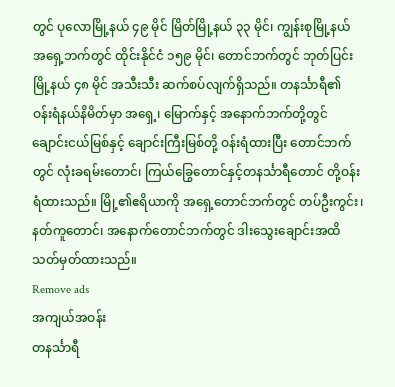တွင် ပုလောမြို့နယ် ၄၉ မိုင် မြိတ်မြို့နယ် ၃၃ မိုင်၊ ကျွန်းစုမြို့နယ် အရှေ့ဘက်တွင် ထိုင်းနိုင်ငံ ၁၅၉ မိုင်၊ တောင်ဘက်တွင် ဘုတ်ပြင်းမြို့နယ် ၄၈ မိုင် အသီးသီး ဆက်စပ်လျက်ရှိသည်။ တနင်္သာရီ၏ ဝန်းရံနယ်နိမိတ်မှာ အရှေ့၊ မြောက်နှင့် အနောက်ဘက်တို့တွင် ချောင်းငယ်မြစ်နှင့် ချောင်းကြီးမြစ်တို့ ဝန်းရံထားပြီး တောင်ဘက်တွင် လုံးခရမ်းတောင်၊ ကြယ်ခြွေတောင်နှင့်တနင်္သာရီတောင် တို့ဝန်းရံထားသည်။ မြို့၏ဧရိယာကို အရှေ့တောင်ဘက်တွင် တပ်ဦးကွင်း၊ နတ်ကူတောင်၊ အနောက်တောင်ဘက်တွင် ဒါးသွေးချောင်းအထိ သတ်မှတ်ထားသည်။
Remove ads
အကျယ်အဝန်း
တနင်္သာရီ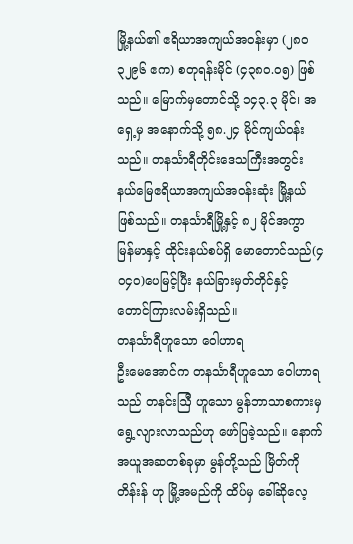မြို့နယ်၏ ဧရိယာအကျယ်အဝန်းမှာ (၂၈ဝ၃၂၉၆ ဧက) စတုရန်းမိုင် (၄၃၈ဝ.ဝ၅) ဖြစ်သည်။ မြောက်မှတောင်သို့ ၁၄၃.၃ မိုင်၊ အရှေ့မှ အနောက်သို့ ၅၈.၂၄ မိုင်ကျယ်ဝန်းသည်။ တနင်္သာရီတိုင်းဒေသကြီးအတွင်း နယ်မြေဧရိယာအကျယ်အဝန်းဆုံး မြို့နယ်ဖြစ်သည်။ တနင်္သာရီမြို့နှင့် ၈၂ မိုင်အကွာ မြန်မာနှင့် ထိုင်းနယ်စပ်ရှိ မောတောင်သည်(၄ဝ၄ဝ)ပေမြင့်ပြီး နယ်ခြားမှတ်တိုင်နှင့် တောင်ကြားလမ်းရှိသည်။
တနင်္သာရီဟူသော ဝေါဟာရ
ဦးမေအောင်က တနင်္သာရီဟူသော ဝေါဟာရသည် တနင်းဩီ ဟူသော မွန်ဘာသာစကားမှ ရွေ့လျားလာသည်ဟု ဖော်ပြခဲ့သည်။ နောက်အယူအဆတစ်ခုမှာ မွန်တို့သည် မြိတ်ကို တိန်းန် ဟု မြို့အမည်ကို ထိပ်မှ ခေါ်ဆိုလေ့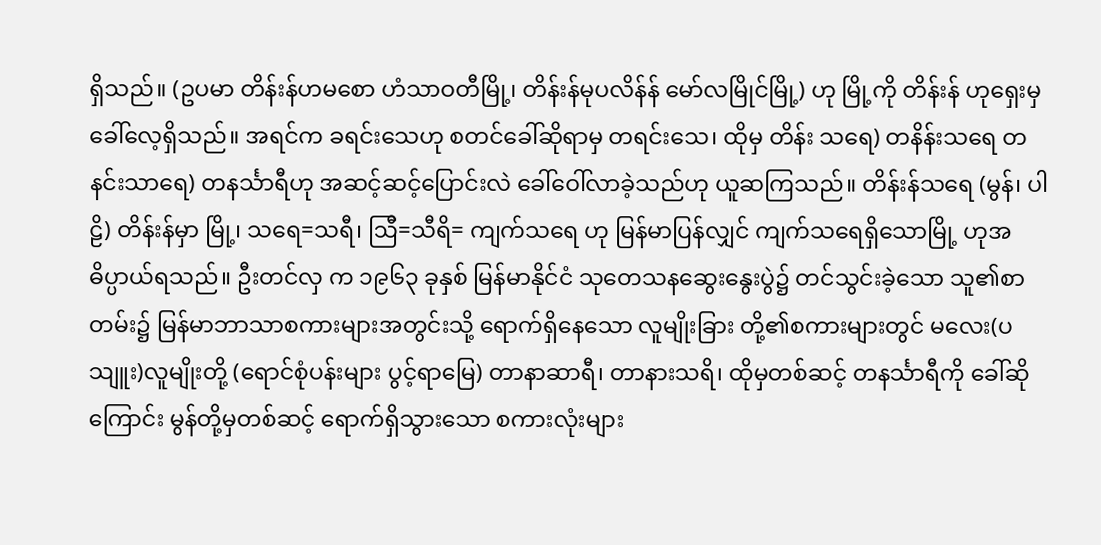ရှိသည်။ (ဥပမာ တိန်းန်ဟမစော ဟံသာဝတီမြို့၊ တိန်းန်မုပလိန်န် မော်လမြိုင်မြို့) ဟု မြို့ကို တိန်းန် ဟုရှေးမှခေါ်လေ့ရှိသည်။ အရင်က ခရင်းသေဟု စတင်ခေါ်ဆိုရာမှ တရင်းသေ၊ ထိုမှ တိန်း သရေ) တနိန်းသရေ တနင်းသာရေ) တနင်္သာရီဟု အဆင့်ဆင့်ပြောင်းလဲ ခေါ်ဝေါ်လာခဲ့သည်ဟု ယူဆကြသည်။ တိန်းန်သရေ (မွန်၊ ပါဠိ) တိန်းန်မှာ မြို့၊ သရေ=သရီ၊ ဩီ=သီရိ= ကျက်သရေ ဟု မြန်မာပြန်လျှင် ကျက်သရေရှိသောမြို့ ဟုအဓိပ္ပာယ်ရသည်။ ဦးတင်လှ က ၁၉၆၃ ခုနှစ် မြန်မာနိုင်ငံ သုတေသနဆွေးနွေးပွဲ၌ တင်သွင်းခဲ့သော သူ၏စာတမ်း၌ မြန်မာဘာသာစကားများအတွင်းသို့ ရောက်ရှိနေသော လူမျိုးခြား တို့၏စကားများတွင် မလေး(ပသျူး)လူမျိုးတို့ (ရောင်စုံပန်းများ ပွင့်ရာမြေ) တာနာဆာရီ၊ တာနားသရိ၊ ထိုမှတစ်ဆင့် တနင်္သာရီကို ခေါ်ဆို ကြောင်း မွန်တို့မှတစ်ဆင့် ရောက်ရှိသွားသော စကားလုံးများ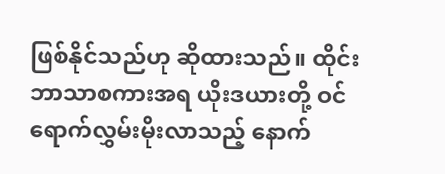ဖြစ်နိုင်သည်ဟု ဆိုထားသည်။ ထိုင်းဘာသာစကားအရ ယိုးဒယားတို့ ဝင်ရောက်လွှမ်းမိုးလာသည့် နောက်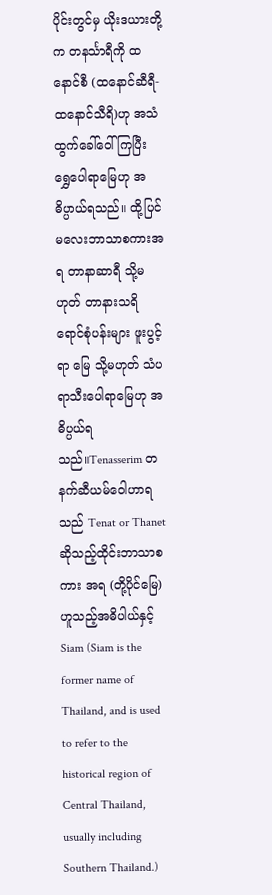ပိုင်းတွင်မှ ယိုးဒယားတို့က တနင်္သာရီကို ထနောင်စီ (ထနောင်ဆီရီ-ထနောင်သီရိ)ဟု အသံထွက်ခေါ်ဝေါ်ကြပြီး ရွှေပေါရာမြေဟု အဓိပ္ပာယ်ရသည်။ ထို့ပြင် မလေးဘာသာစကားအရ တာနာဆာရီ သို့မဟုတ် တာနားသရိ ရောင်စုံပန်းများ ဖူးပွင့်ရာ မြေ သို့မဟုတ် သံပရာသီးပေါရာမြေဟု အဓိပ္ပယ်ရသည်။Tenasserim တနက်ဆီယမ်ဝေါဟာရသည် Tenat or Thanet ဆိုသည့်ထိုင်းဘာသာစကား အရ (တို့ပိုင်မြေ)ဟူသည့်အဓိပါယ်နှင့် Siam (Siam is the former name of Thailand, and is used to refer to the historical region of Central Thailand, usually including Southern Thailand.)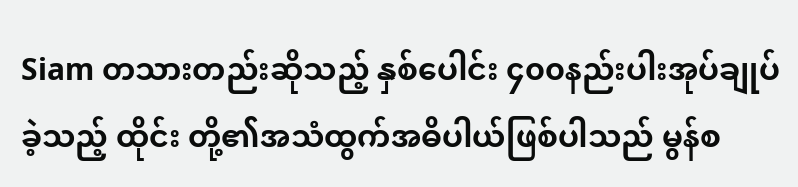Siam တသားတည်းဆိုသည့် နှစ်ပေါင်း ၄၀၀နည်းပါးအုပ်ချုပ်ခဲ့သည့် ထိုင်း တို့၏အသံထွက်အဓိပါယ်ဖြစ်ပါသည် မွန်စ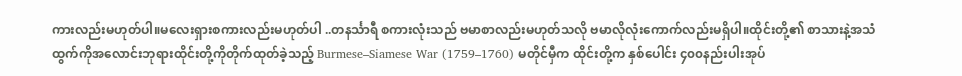ကားလည်းမဟုတ်ပါ။မလေးရှားစကားလည်းမဟုတ်ပါ ..တနင်္သာရီ စကားလုံးသည် ဗမာစာလည်းမဟုတ်သလို ဗမာလိုလုံးကောက်လည်းမရှိပါ။ထိုင်းတို့၏ စာသားနဲ့အသံထွက်ကိုအလောင်းဘုရားထိုင်းတို့ကိုတိုက်ထုတ်ခဲ့သည့် Burmese–Siamese War (1759–1760) မတိုင်မှီက ထိုင်းတို့က နှစ်ပေါင်း ၄၀၀နည်းပါးအုပ်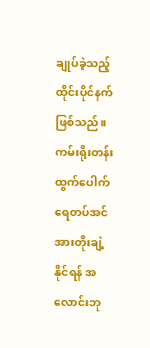ချုပ်ခဲ့သည့် ထိုင်းပိုင်နက်ဖြစ်သည်။ ကမ်းရိုးတန်းထွက်ပေါက် ရေတပ်အင်အားတိုးချဲ့နိုင်ရန် အလောင်းဘု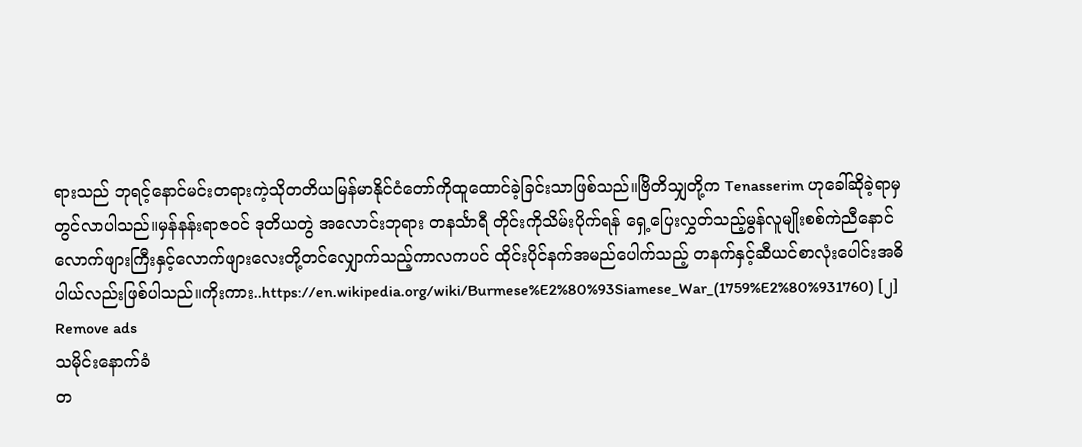ရားသည် ဘုရင့်နောင်မင်းတရားကဲ့သိုတတိယမြန်မာနိုင်ငံတော်ကိုထူထောင်ခဲ့ခြင်းသာဖြစ်သည်။ဗြိတိသျှတို့က Tenasserim ဟုခေါ်ဆိုခဲ့ရာမှတွင်လာပါသည်။မှန်နန်းရာဇဝင် ဒုတိယတွဲ အလောင်းဘုရား တနင်္သာရီ တိုင်းကိုသိမ်းပိုက်ရန် ရှေ့ပြေးလွှတ်သည့်မွန်လူမျိုးစစ်ကဲညီနောင် လောက်ဖျားကြီးနှင့်လောက်ဖျားလေးတို့တင်လျှောက်သည့်ကာလကပင် ထိုင်းပိုင်နက်အမည်ပေါက်သည့် တနက်နှင့်ဆီယင်စာလုံးပေါင်းအဓိပါယ်လည်းဖြစ်ပါသည်။ကိုးကား..https://en.wikipedia.org/wiki/Burmese%E2%80%93Siamese_War_(1759%E2%80%931760) [၂]
Remove ads
သမိုင်းနောက်ခံ
တ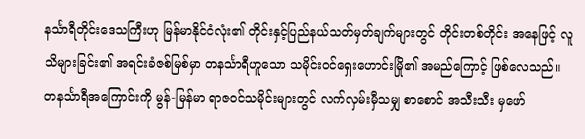နင်္သာရီတိုင်းဒေသကြီးဟု မြန်မာနိုင်ငံလုံး၏ တိုင်းနှင့်ပြည်နယ်သတ်မှတ်ချက်များတွင် တိုင်းတစ်တိုင်း အနေဖြင့် လူသိများခြင်း၏ အရင်းခံဇစ်မြစ်မှာ တနင်္သာရီဟူသော သမိုင်းဝင်ရှေးဟောင်းမြို၏ အမည်ကြောင့် ဖြစ်လေသည်။ တနင်္သာရီအကြောင်းကို မွန်-မြန်မာ ရာဇဝင်သမိုင်းများတွင် လက်လှမ်းမှီသမျှ စာစောင် အသီးသီး မှဖော်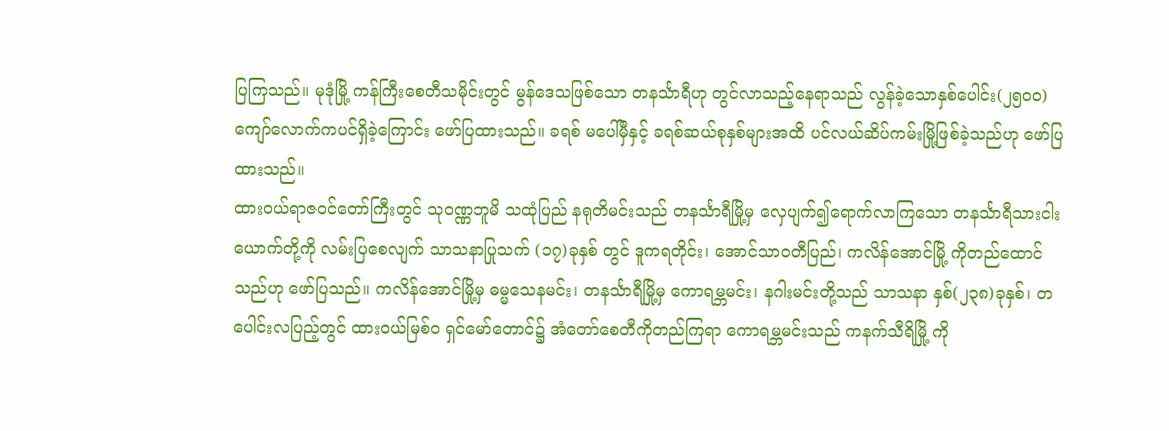ပြကြသည်။ မုဒုံမြို့ ကန်ကြီးစေတီသမိုင်းတွင် မွန်ဒေသဖြစ်သော တနင်္သာရီဟု တွင်လာသည့်နေရာသည် လွန်ခဲ့သောနှစ်ပေါင်း(၂၅ဝဝ) ကျော်လောက်ကပင်ရှိခဲ့ကြောင်း ဖော်ပြထားသည်။ ခရစ် မပေါ်မှီနှင့် ခရစ်ဆယ်စုနှစ်များအထိ ပင်လယ်ဆိပ်ကမ်းမြို့ဖြစ်ခဲ့သည်ဟု ဖော်ပြထားသည်။
ထားဝယ်ရာဇဝင်တော်ကြီးတွင် သုဝဏ္ဏဘူမိ သထုံပြည် နရုတိမင်းသည် တနင်္သာရီမြို့မှ လှေပျက်၍ရောက်လာကြသော တနင်္သာရီသားငါးယောက်တို့ကို လမ်းပြစေလျက် သာသနာပြုသက် (၁၇)ခုနှစ် တွင် ဒူကရတိုင်း၊ အောင်သာဝတီပြည်၊ ကလိန်အောင်မြို့ ကိုတည်ထောင်သည်ဟု ဖော်ပြသည်။ ကလိန်အောင်မြို့မှ ဓမ္မသေနမင်း၊ တနင်္သာရီမြို့မှ ကောရမ္ဘမင်း၊ နဂါးမင်းတို့သည် သာသနာ နှစ်(၂၃၈)ခုနှစ်၊ တပေါင်းလပြည့်တွင် ထားဝယ်မြစ်ဝ ရှင်မော်တောင်၌ အံတော်စေတီကိုတည်ကြရာ ကောရမ္ဘမင်းသည် ကနက်သီရိမြို့ ကို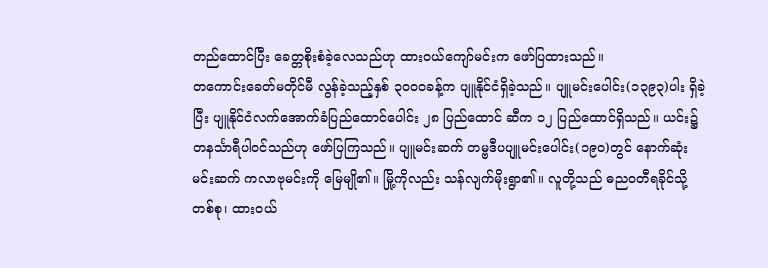တည်ထောင်ပြီး ခေတ္တစိုးစံခဲ့လေသည်ဟု ထားဝယ်ကျော်မင်းက ဖော်ပြထားသည်။
တကောင်းခေတ်မတိုင်မီ လွန်ခဲ့သည့်နှစ် ၃ဝဝဝခန့်က ပျူနိုင်ငံရှိခဲ့သည်။ ပျူမင်းပေါင်း(၁၃၉၃)ပါး ရှိခဲ့ပြီး ပျူနိုင်ငံလက်အောက်ခံပြည်ထောင်ပေါင်း ၂၈ ပြည်ထောင် ဆီက ၁၂ ပြည်ထောင်ရှိသည်။ ယင်း၌ တနင်္သာရီပါဝင်သည်ဟု ဖော်ပြကြသည်။ ပျူမင်းဆက် တမ္ဗဒီပပျူမင်းပေါင်း(၁၉ဝ)တွင် နောက်ဆုံး မင်းဆက် ကလာဗုမင်းကို မြေမျို၏။ မြို့ကိုလည်း သန်လျက်မိုးရွာ၏။ လူတို့သည် ဓညဝတီရခိုင်သို့ တစ်စု၊ ထားဝယ်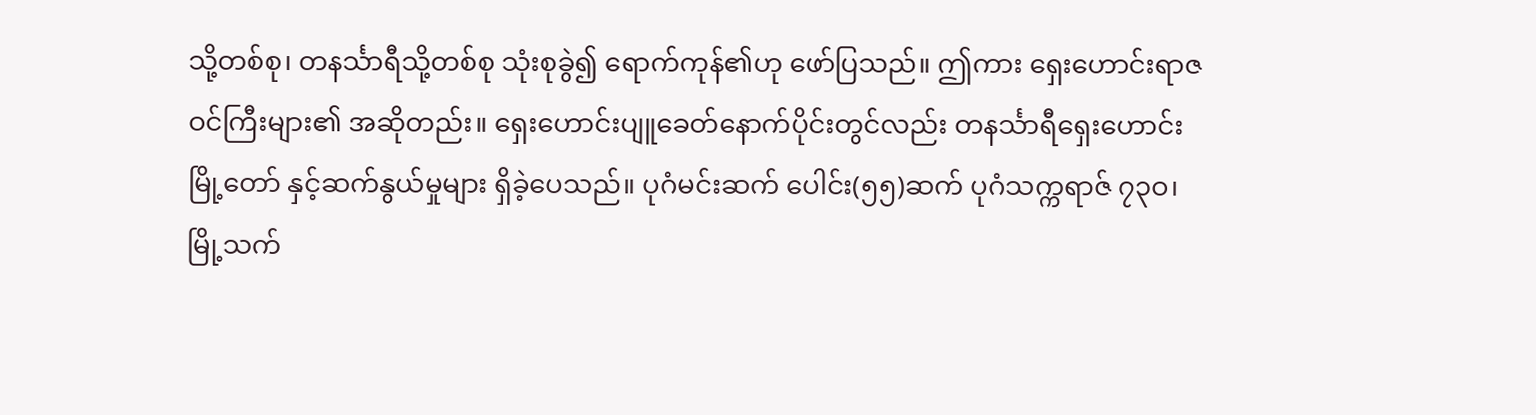သို့တစ်စု၊ တနင်္သာရီသို့တစ်စု သုံးစုခွဲ၍ ရောက်ကုန်၏ဟု ဖော်ပြသည်။ ဤကား ရှေးဟောင်းရာဇဝင်ကြီးများ၏ အဆိုတည်း။ ရှေးဟောင်းပျူခေတ်နောက်ပိုင်းတွင်လည်း တနင်္သာရီရှေးဟောင်းမြို့တော် နှင့်ဆက်နွယ်မှုများ ရှိခဲ့ပေသည်။ ပုဂံမင်းဆက် ပေါင်း(၅၅)ဆက် ပုဂံသက္ကရာဇ် ၇၃ဝ၊ မြို့သက်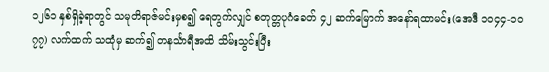၁၂၆၁ နှစ်ရှိခဲ့ရာတွင် သမုတိရာဇ်မင်းမှစ၍ ရေတွက်လျှင် စတုတ္တပုဂံခေတ် ၄၂ ဆက်မြောက် အနော်ရထာမင်း(အေဒီ ၁ဝ၄၄-၁ဝ၇၇) လက်ထက် သထုံမှ ဆက်၍ တနင်္သာရီအထိ သိမ်းသွင်းပြီး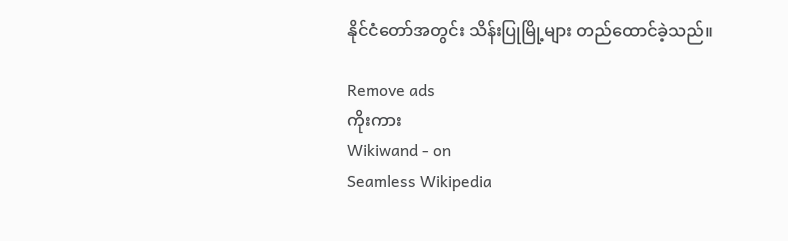နိုင်ငံတော်အတွင်း သိန်းပြုမြို့များ တည်ထောင်ခဲ့သည်။

Remove ads
ကိုးကား
Wikiwand - on
Seamless Wikipedia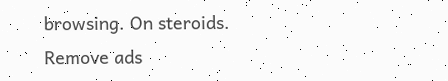browsing. On steroids.
Remove ads